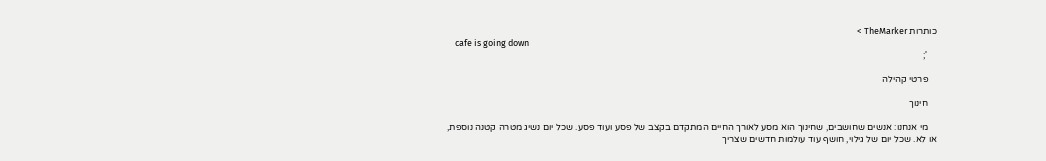כותרות TheMarker >
    cafe is going down
    ';

    פרטי קהילה

    חינוך

    מי אנחנו: אנשים שחושבים, שחינוך הוא מסע לאורך החיים המתקדם בקצב של פסע ועוד פסע. שכל יום נשיג מטרה קטנה נוספת, או לא. שכל יום של גילוי, חושף עוד עולמות חדשים שצריך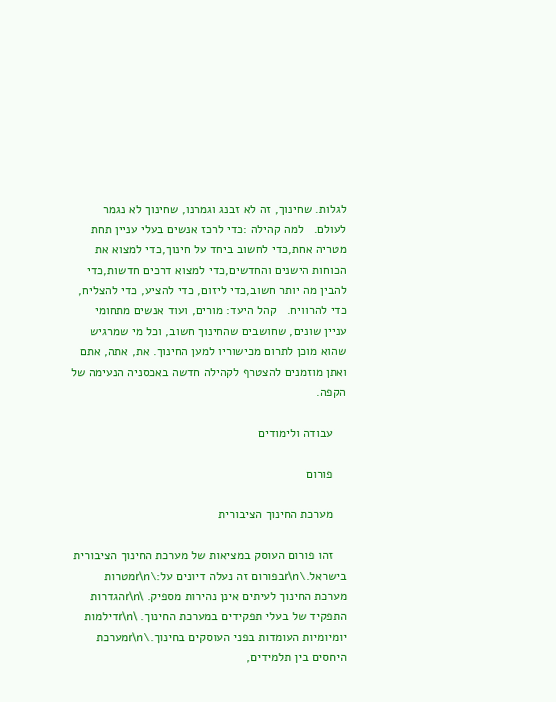לגלות. שחינוך, זה לא זבנג וגמרנו, שחינוך לא נגמר לעולם.   למה קהילה :כדי לרכז אנשים בעלי עניין תחת מטריה אחת,כדי לחשוב ביחד על חינוך,כדי למצוא את הכוחות הישנים והחדשים,כדי למצוא דרכים חדשות,כדי להבין מה יותר חשוב,כדי ליזום, כדי להציע, כדי להצליח, כדי להרוויח.   קהל היעד: מורים, ועוד אנשים מתחומי עניין שונים, שחושבים שהחינוך חשוב, וכל מי שמרגיש שהוא מוכן לתרום מכישוריו למען החינוך. את, אתה, אתם ואתן מוזמנים להצטרף לקהילה חדשה באכסניה הנעימה של הקפה.

    עבודה ולימודים

    פורום

    מערכת החינוך הציבורית

    זהו פורום העוסק במציאות של מערכת החינוך הציבורית בישראל.\r\nבפורום זה נעלה דיונים על:\r\nמטרות מערכת החינוך לעיתים אינן נהירות מספיק. \r\nהגדרות התפקיד של בעלי תפקידים במערכת החינוך. \r\nדילמות יומיומיות העומדות בפני העוסקים בחינוך.\r\nמערכת היחסים בין תלמידים,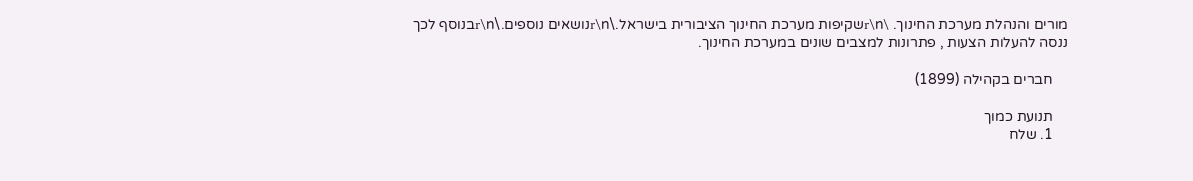מורים והנהלת מערכת החינוך. \r\nשקיפות מערכת החינוך הציבורית בישראל.\r\nנושאים נוספים.\r\nבנוסף לכך ננסה להעלות הצעות , פתרונות למצבים שונים במערכת החינוך.

    חברים בקהילה (1899)

    תנועת כמוך
    1. שלח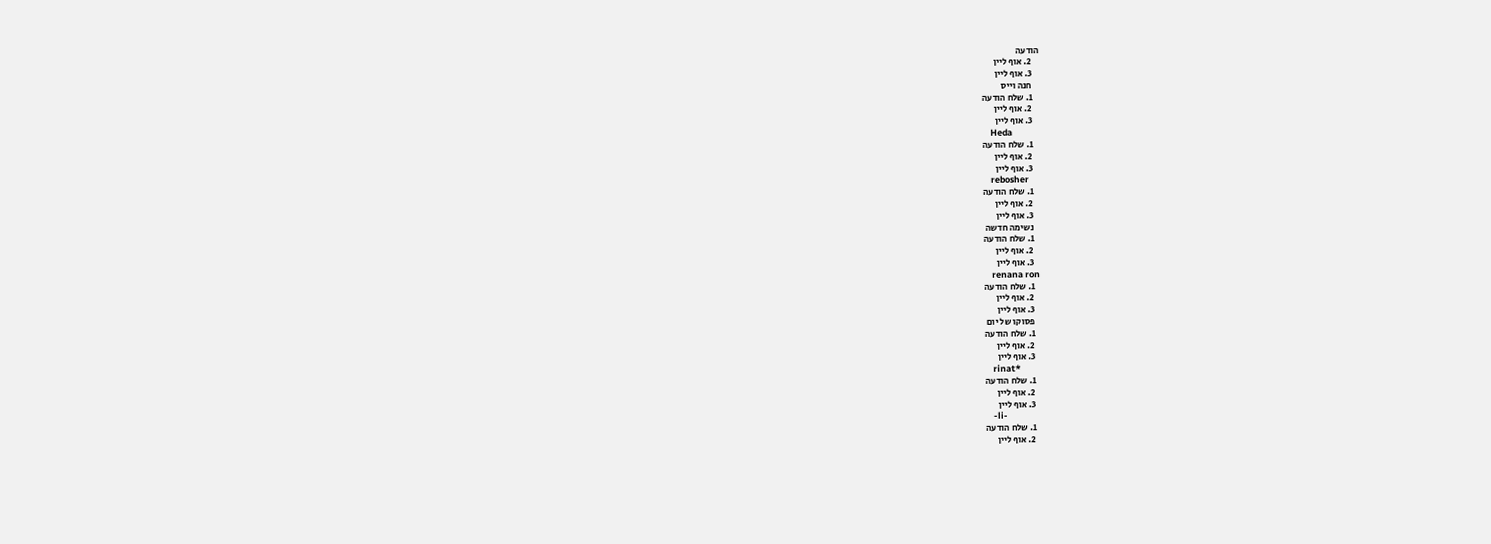הודעה
    2. אוף ליין
    3. אוף ליין
    חנה וייס
    1. שלח הודעה
    2. אוף ליין
    3. אוף ליין
    Heda
    1. שלח הודעה
    2. אוף ליין
    3. אוף ליין
    rebosher
    1. שלח הודעה
    2. אוף ליין
    3. אוף ליין
    נשימה חדשה
    1. שלח הודעה
    2. אוף ליין
    3. אוף ליין
    renana ron
    1. שלח הודעה
    2. אוף ליין
    3. אוף ליין
    פסוקו של יום
    1. שלח הודעה
    2. אוף ליין
    3. אוף ליין
    rinat*
    1. שלח הודעה
    2. אוף ליין
    3. אוף ליין
    -li-
    1. שלח הודעה
    2. אוף ליין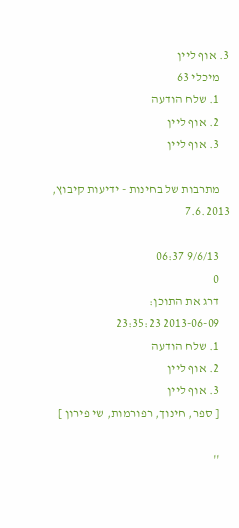3. אוף ליין
    מיכלי 63
    1. שלח הודעה
    2. אוף ליין
    3. אוף ליין

    מתרבות של בחינות - ידיעות קיבוץ, 7.6.2013

    9/6/13 06:37
    0
    דרג את התוכן:
    2013-06-09 23:35:23
    1. שלח הודעה
    2. אוף ליין
    3. אוף ליין
    [ ספר, חינוך, רפורמות, שי פירון ]

    ''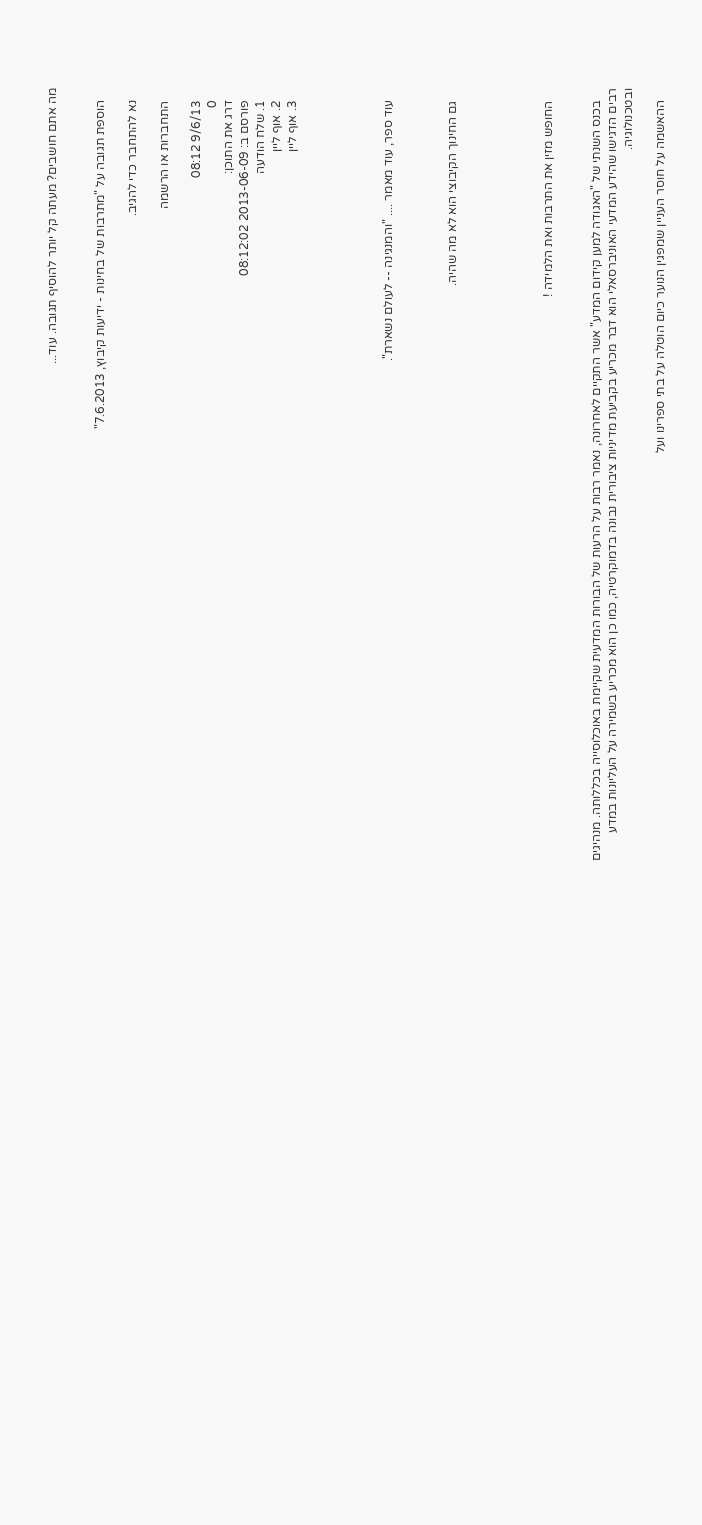מה אתם חושבים? מעתה קל יותר להוסיף תגובה. עוד...


    הוספת תגובה על "מתרבות של בחינות - ידיעות קיבוץ, 7.6.2013"

    נא להתחבר כדי להגיב.

    התחברות או הרשמה

    9/6/13 08:12
    0
    דרג את התוכן:
    פורסם ב: 2013-06-09 08:12:02
    1. שלח הודעה
    2. אוף ליין
    3. אוף ליין





    עוד ספר, עוד מאמר .... "והמנגינה -- לעולם נשארת".



    גם החינוך הקיבוצי הוא לא מה שהיה.





    החופש מזין את התרבות ואת הלמידה !


    בכנס השנתי של "האגודה למען קידום המדע" אשר התקיים לאחרונה, נאמר רבות על הרעות של הבורות המדעית שקיימת באוכלוסייה בכללותה. מנהיגים רבים הדגישו שהידע המדעי האוניברסאלי הוא דבר מכריע בקביעת מדיניות ציבורית נבונה בדמוקרטיה, כמו כן הוא מכריע בשמירה על העליונות במדע ובטכנולוגיה.

    ההאשמה על חוסר העניין שמפגין הנוער כיום הוטלה על בתי ספרינו ועל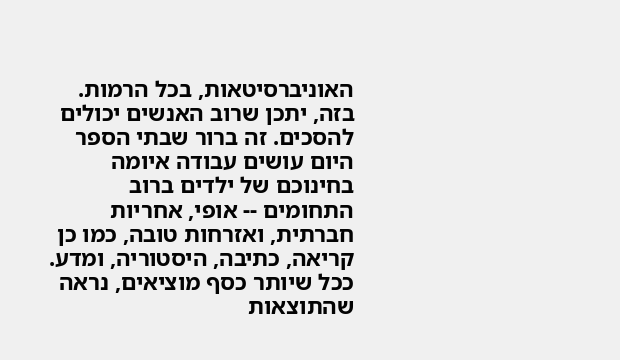האוניברסיטאות, בכל הרמות. בזה, יתכן שרוב האנשים יכולים להסכים. זה ברור שבתי הספר היום עושים עבודה איומה בחינוכם של ילדים ברוב התחומים -- אופי, אחריות חברתית, ואזרחות טובה, כמו כן קריאה, כתיבה, היסטוריה, ומדע. ככל שיותר כסף מוציאים, נראה שהתוצאות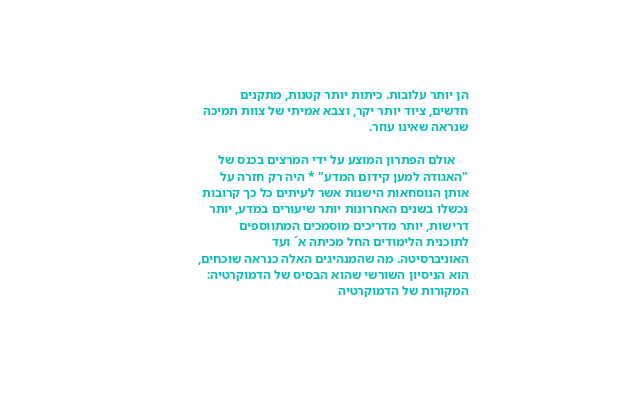הן יותר עלובות. כיתות יותר קטנות, מתקנים חדשים, ציוד יותר יקר, וצבא אמיתי של צוות תמיכה שנראה שאינו עוזר.

    אולם הפתרון המוצע על ידי המרצים בכנס של "האגודה למען קידום המדע" * היה רק חזרה על אותן הנוסחאות הישנות אשר לעיתים כל כך קרובות נכשלו בשנים האחרונות יותר שיעורים במדע, יותר דרישות, יותר מדריכים מוסמכים המתווספים לתוכנית הלימודים החל מכיתה א´ ועד האוניברסיטה. מה שהמנהיגים האלה כנראה שוכחים, הוא הניסיון השורשי שהוא הבסיס של הדמוקרטיה: המקורות של הדמוקרטיה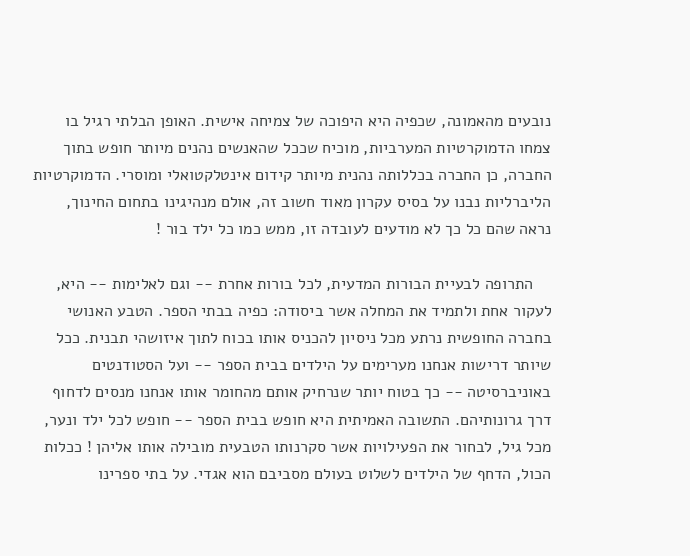נובעים מהאמונה, שכפיה היא היפוכה של צמיחה אישית. האופן הבלתי רגיל בו צמחו הדמוקרטיות המערביות, מוכיח שככל שהאנשים נהנים מיותר חופש בתוך החברה, כן החברה בכללותה נהנית מיותר קידום אינטלקטואלי ומוסרי. הדמוקרטיות הליברליות נבנו על בסיס עקרון מאוד חשוב זה, אולם מנהיגינו בתחום החינוך, נראה שהם כל כך לא מודעים לעובדה זו, ממש כמו כל ילד בור !

    התרופה לבעיית הבורות המדעית, לכל בורות אחרת -- וגם לאלימות -- היא, לעקור אחת ולתמיד את המחלה אשר ביסודה: כפיה בבתי הספר. הטבע האנושי בחברה החופשית נרתע מכל ניסיון להכניס אותו בכוח לתוך איזושהי תבנית. ככל שיותר דרישות אנחנו מערימים על הילדים בבית הספר -- ועל הסטודנטים באוניברסיטה -- כך בטוח יותר שנרחיק אותם מהחומר אותו אנחנו מנסים לדחוף דרך גרונותיהם. התשובה האמיתית היא חופש בבית הספר -- חופש לכל ילד ונער, מכל גיל, לבחור את הפעילויות אשר סקרנותו הטבעית מובילה אותו אליהן ! ככלות הכול, הדחף של הילדים לשלוט בעולם מסביבם הוא אגדי. על בתי ספרינו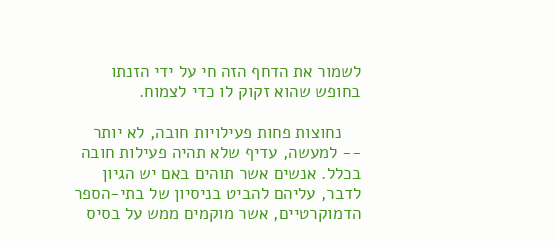לשמור את הדחף הזה חי על ידי הזנתו בחופש שהוא זקוק לו כדי לצמוח.

    נחוצות פחות פעילויות חובה, לא יותר -- למעשה, עדיף שלא תהיה פעילות חובה בכלל. אנשים אשר תוהים באם יש הגיון לדבר, עליהם להביט בניסיון של בתי-הספר הדמוקרטיים, אשר מוקמים ממש על בסיס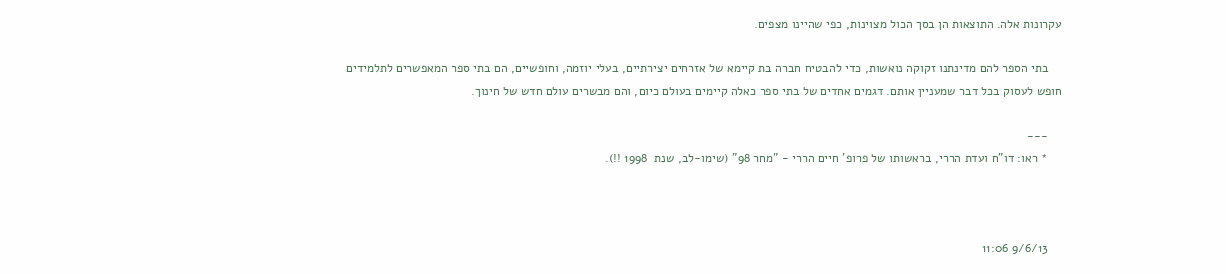עקרונות אלה. התוצאות הן בסך הכול מצוינות, כפי שהיינו מצפים.

    בתי הספר להם מדינתנו זקוקה נואשות, כדי להבטיח חברה בת קיימא של אזרחים יצירתיים, בעלי יוזמה, וחופשיים, הם בתי ספר המאפשרים לתלמידים חופש לעסוק בכל דבר שמעניין אותם. דגמים אחדים של בתי ספר כאלה קיימים בעולם כיום, והם מבשרים עולם חדש של חינוך.

    ---
    * ראו: דו"ח ועדת הררי, בראשותו של פרופ' חיים הררי - "מחר 98" (שימו-לב, שנת  1998 !!).



    9/6/13 11:06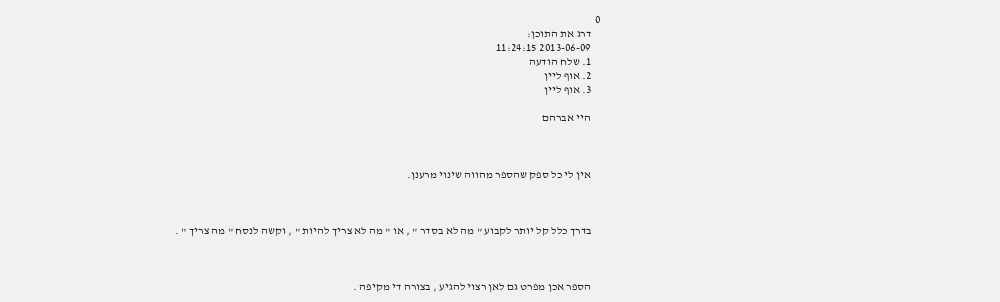0
    דרג את התוכן:
    2013-06-09 11:24:15
    1. שלח הודעה
    2. אוף ליין
    3. אוף ליין

    היי אברהם



    אין לי כל ספק שהספר מהווה שינוי מרענן.



    בדרך כלל קל יותר לקבוע " מה לא בסדר " , או " מה לא צריך להיות " , וקשה לנסח " מה צריך " .



    הספר אכן מפרט גם לאן רצוי להגיע , בצורה די מקיפה .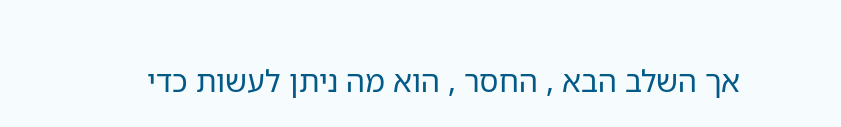אך השלב הבא , החסר , הוא מה ניתן לעשות כדי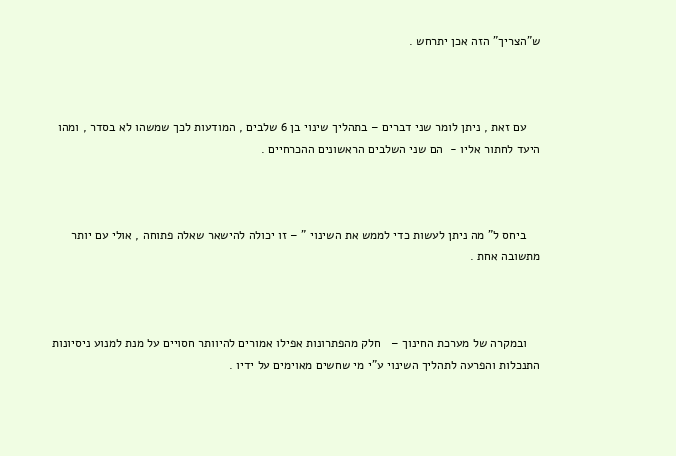ש"הצריך" הזה אכן יתרחש .



    עם זאת , ניתן לומר שני דברים – בתהליך שינוי בן 6 שלבים , המודעות לכך שמשהו לא בסדר , ומהו היעד לחתור אליו -  הם שני השלבים הראשונים ההכרחיים .



    ביחס ל" מה ניתן לעשות כדי לממש את השינוי " – זו יכולה להישאר שאלה פתוחה , אולי עם יותר מתשובה אחת .



    ובמקרה של מערכת החינוך –   חלק מהפתרונות אפילו אמורים להיוותר חסויים על מנת למנוע ניסיונות התנכלות והפרעה לתהליך השינוי ע"י מי שחשים מאוימים על ידיו .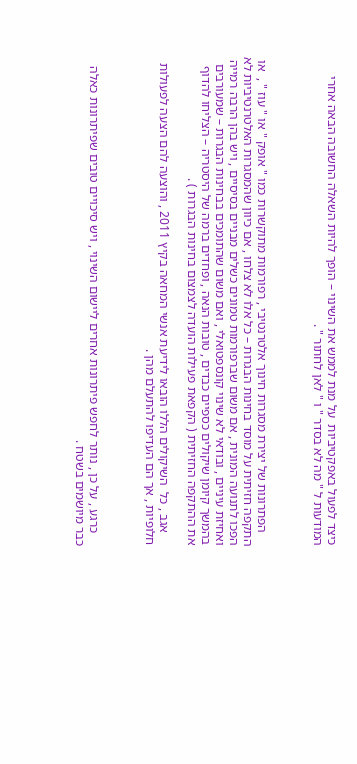כיצד לפעול באפקטיביות  על מנת לממש את השינוי – הופך להיות השאלה החשובה הבאה אחרי המודעות ל " מה לא בסדר " ו " לאן לחתור " .



    הפתרונות של יצירת מסגרות חינוך אלטרנטיבי , רפורמות מתוקשרות כמו " אופק " או " עוז " ,  או התקפה חזיתית על מוסד בחינות הבגרות – כל אלו לא צלחו , אם כיוון שהמסגרות האלטרנטיביות לא הפכו לתנועה המונית , אם משום שברפורמות טמונים כשלים מבניים בסיסיים , ויש בהן הרבה רמייה ואחיזת עיניים , ובודאי לא שינוי קונספטואלי , ואם משום שהתומכים בבחינות הבגרות – שמעורבים בהמשך קיומן שיקולים כספיים כבדים , טובות הנאה , ופחדים ברמה של היסטריה – הצליחו להדוף את ההתקפה החזיתית ( הקפאת פעילות הועדה לצמצום בחינות הבגרות ) .

    אגב , כל  השיקולים הללו הובאו לידיעת אנשי המחאה בקיץ 2011 , והוצעה להם הצעה לפעולות חלופיות , אך הם העדיפו להתעלם מהן .



    כרגע , על כן , נותר לחפש פיתרונות אחרים ליישום השינוי , ויש סיכויים טובים שפיתרונות כאלה כבר מיושמים בשטח .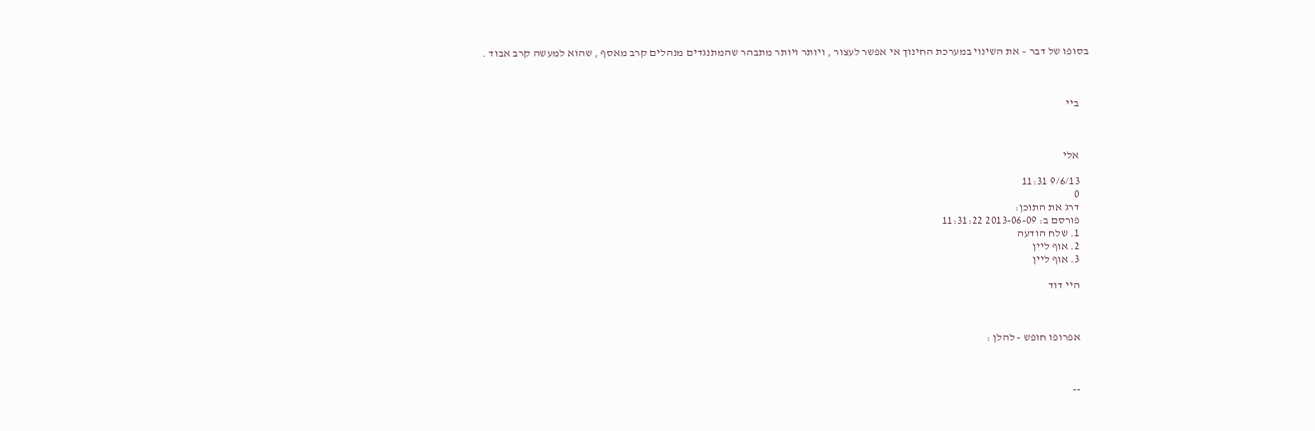בסופו של דבר – את השינוי במערכת החינוך אי אפשר לעצור , ויותר ויותר מתבהר שהמתנגדים מנהלים קרב מאסף , שהוא למעשה קרב אבוד .



    ביי



    אלי

    9/6/13 11:31
    0
    דרג את התוכן:
    פורסם ב: 2013-06-09 11:31:22
    1. שלח הודעה
    2. אוף ליין
    3. אוף ליין

    היי דוד



    אפרופו חופש - להלן :



    --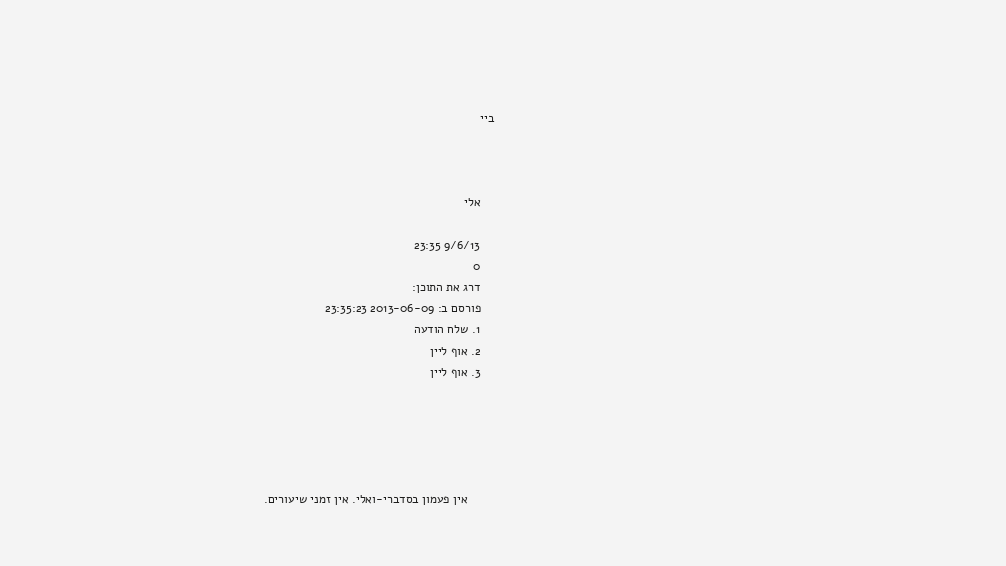ביי



    אלי

    9/6/13 23:35
    0
    דרג את התוכן:
    פורסם ב: 2013-06-09 23:35:23
    1. שלח הודעה
    2. אוף ליין
    3. אוף ליין





        אין פעמון בסדברי-ואלי. אין זמני שיעורים.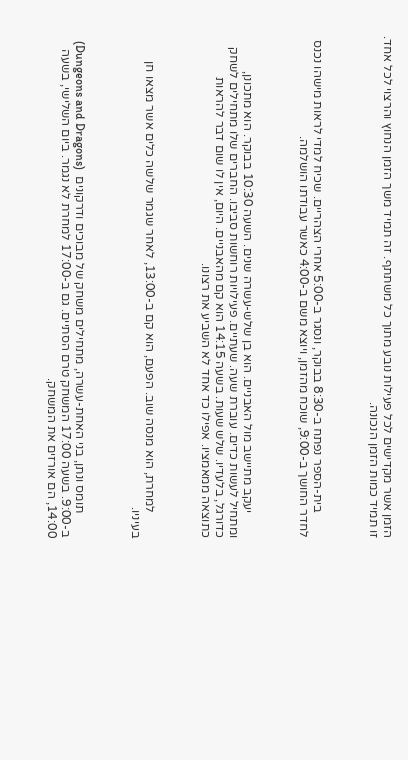הזמן אשר מקדישים לכל פעילות נובע מתוך כל משתתף. זה תמיד משך הזמן הנחוץ והרצוי לכל אחד. זו תמיד כמות הזמן הנכונה.



        בית-הספר נפתח ב-8:30 בבוקר, ונסגר ב-5:00 אחרי הצהריים. שכיח למדי לראות מישהו נכנס לחדר החושך ב-9:00, שוכח מהזמן, ויוצא משם ב-4:00 כאשר עבודתו הושלמה.



        יעקב מתיישב מול האבניים. הוא בן שלש-עשרה שנים. השעה 10:30 בבוקר. הוא מתכונן, ומתחיל לעשות כדים. עוברת שעה. שעתיים. פעילויות רוחשות סביבו. החברים שלו מתחילים לשחק כדורגל, בלעדיו. שלש שעות. בשעה 14:15 הוא קם מהאבניים. היום, אין לו שום דבר להראות כתוצאה ממאמציו. אפילו כד אחד לא השביע את רצונו.



        למחרת, הוא מנסה שוב. הפעם, הוא קם ב-13:00, לאחר שגמר שלשה כלים אשר מצאו חן בעיניו.



        תומס ונתן, בני האחת-עשרה, מתחילים משחק של מבוכים ודרקונים  (Dungeons and Dragons) ב-9:00. בשעה 17:00 המשחק טרם הסתיים. גם ב-17:00 למחרת לא נגמר. ביום השלישי, בשעה 14:00, הם אורזים את המשחק.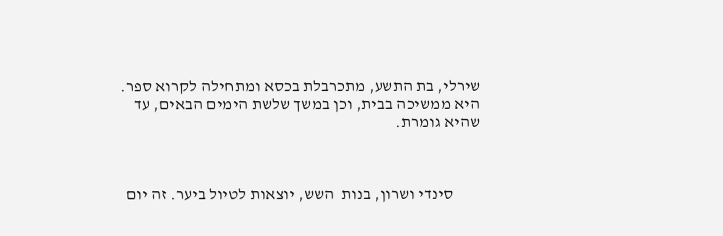שירלי, בת התשע, מתכרבלת בכסא ומתחילה לקרוא ספר. היא ממשיכה בבית, וכן במשך שלשת הימים הבאים, עד שהיא גומרת.



        סינדי ושרון, בנות  השש, יוצאות לטיול ביער. זה יום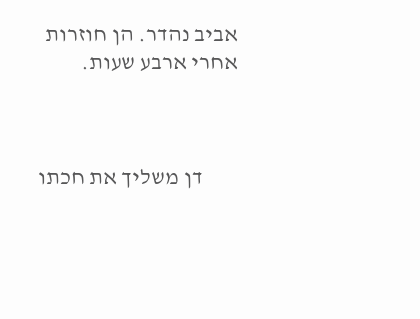אביב נהדר. הן חוזרות אחרי ארבע שעות.



        דן משליך את חכתו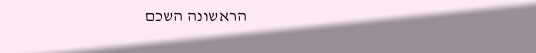הראשונה השכם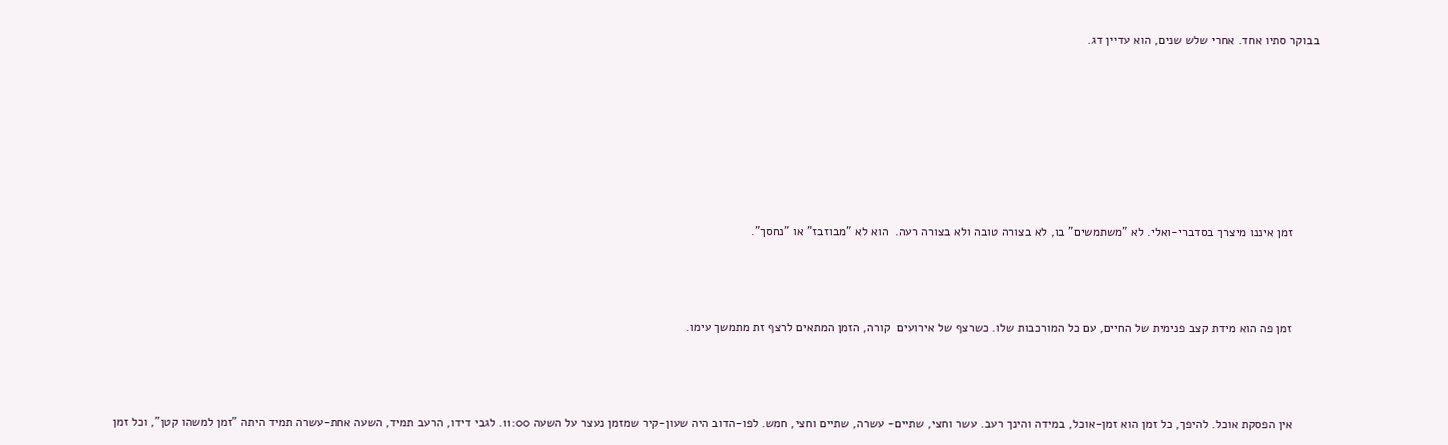בבוקר סתיו אחד. אחרי שלש שנים, הוא עדיין דג.







        זמן איננו מיצרך בסדברי-ואלי. לא "משתמשים" בו, לא בצורה טובה ולא בצורה רעה.  הוא לא "מבוזבז" או "נחסך".



        זמן פה הוא מידת קצב פנימית של החיים, עם כל המורכבות שלו. כשרצף של אירועים  קורה, הזמן המתאים לרצף זת מתמשך עימו.



        אין הפסקת אוכל. להיפך, כל זמן הוא זמן-אוכל, במידה והינך רעב. עשר וחצי, שתיים- עשרה, שתיים וחצי, חמש. לפו-הדוב היה שעון-קיר שמזמן נעצר על השעה 11:00. לגבי דידו, הרעב תמיד, השעה אחת-עשרה תמיד היתה "זמן למשהו קטן", וכל זמן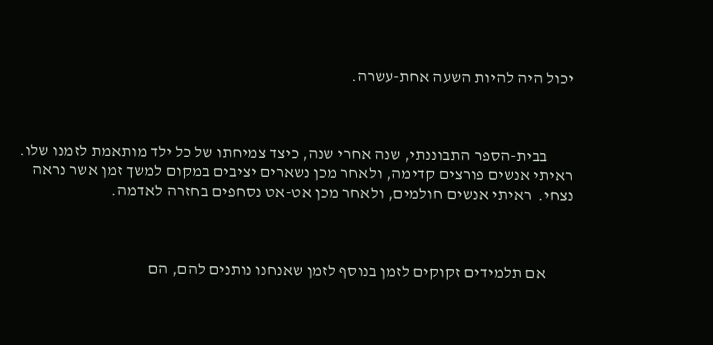יכול היה להיות השעה אחת-עשרה.



        בבית-הספר התבוננתי, שנה אחרי שנה, כיצד צמיחתו של כל ילד מותאמת לזמנו שלו.  ראיתי אנשים פורצים קדימה, ולאחר מכן נשארים יציבים במקום למשך זמן אשר נראה נצחי.  ראיתי אנשים חולמים, ולאחר מכן אט-אט נסחפים בחזרה לאדמה.



        אם תלמידים זקוקים לזמן בנוסף לזמן שאנחנו נותנים להם, הם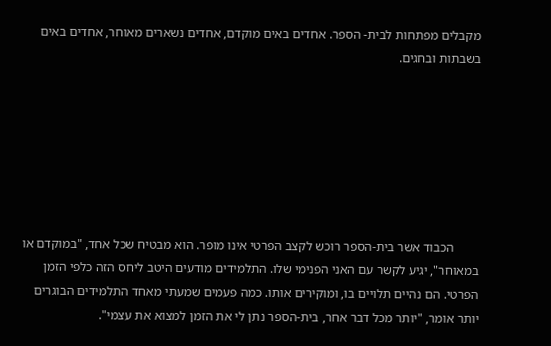מקבלים מפתחות לבית- הספר. אחדים באים מוקדם, אחדים נשארים מאוחר, אחדים באים בשבתות ובחגים.







        הכבוד אשר בית-הספר רוכש לקצב הפרטי אינו מופר. הוא מבטיח שכל אחד, "במוקדם או במאוחר", יגיע לקשר עם האני הפנימי שלו. התלמידים מודעים היטב ליחס הזה כלפי הזמן הפרטי. הם נהיים תלויים בו, ומוקירים אותו. כמה פעמים שמעתי מאחד התלמידים הבוגרים יותר אומר, "יותר מכל דבר אחר, בית-הספר נתן לי את הזמן למצוא את עצמי".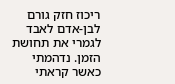ריכוז חזק גורם לבן-אדם לאבד לגמרי את תחושת הזמן. נדהמתי כאשר קראתי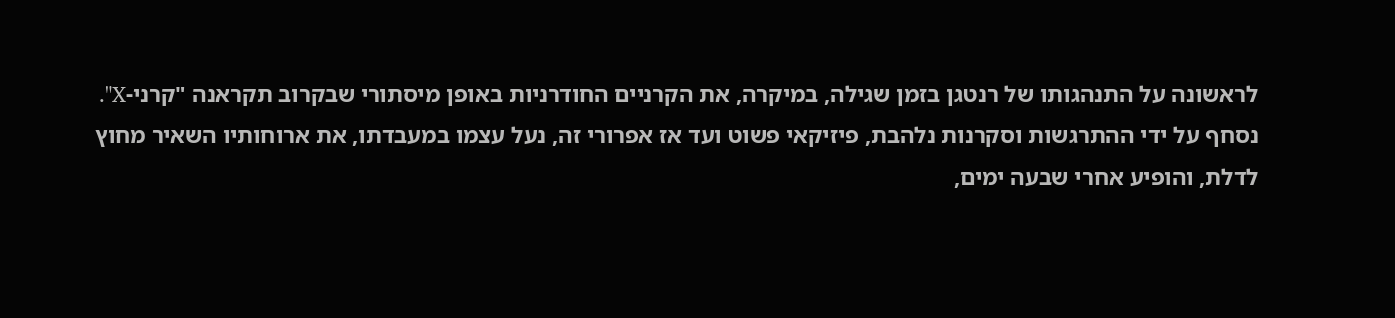לראשונה על התנהגותו של רנטגן בזמן שגילה, במיקרה, את הקרניים החודרניות באופן מיסתורי שבקרוב תקראנה "קרני-X". נסחף על ידי ההתרגשות וסקרנות נלהבת, פיזיקאי פשוט ועד אז אפרורי זה, נעל עצמו במעבדתו, את ארוחותיו השאיר מחוץ לדלת, והופיע אחרי שבעה ימים,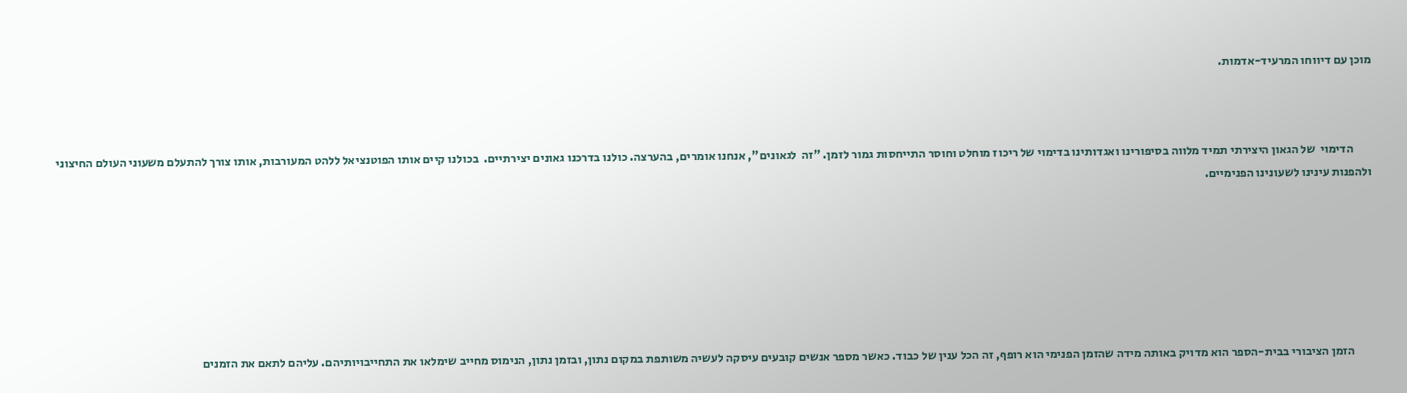מוכן עם דיווחו המרעיד-אדמות.



        הדימוי  של הגאון היצירתי תמיד מלווה בסיפורינו ואגדותינו בדימוי של ריכוז מוחלט וחוסר התייחסות גמור לזמן. "זה  לגאונים", אנחנו אומרים, בהערצה. כולנו בדרכנו גאונים יצירתיים.  בכולנו קיים אותו הפוטנציאל ללהט המעורבות, אותו צורך להתעלם משעוני העולם החיצוני ולהפנות עינינו לשעונינו הפנימיים.







        הזמן הציבורי בבית-הספר הוא מדויק באותה מידה שהזמן הפנימי הוא רופף, זה הכל ענין של כבוד. כאשר מספר אנשים קובעים עיסקה לעשיה משותפת במקום נתון, ובזמן נתון, הנימוס מחייב שימלאו את התחייבויותיהם. עליהם לתאם את הזמנים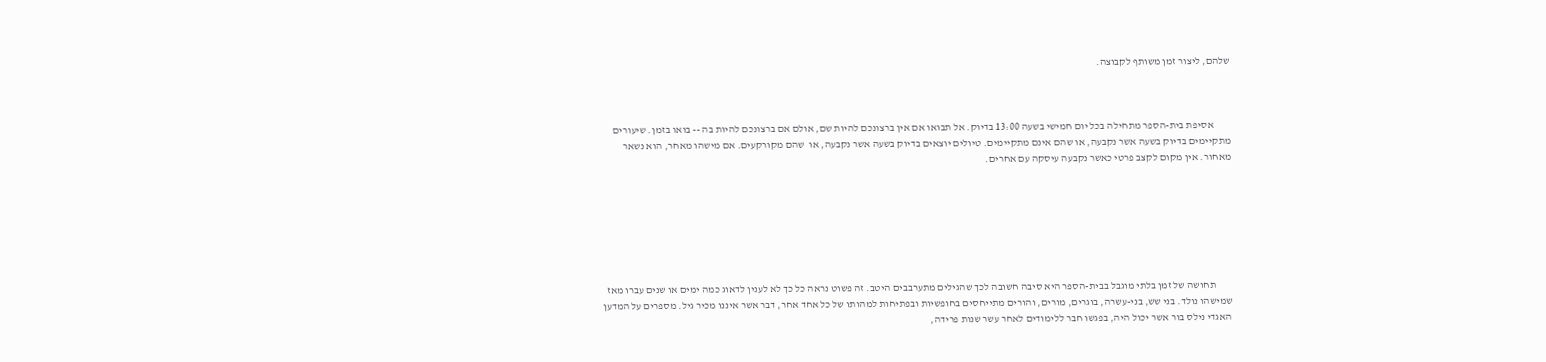שלהם, ליצור זמן משותף לקבוצה.



        אסיפת בית-הספר מתחילה בכל יום חמישי בשעה 13:00 בדיוק. אל תבואו אם אין ברצונכם להיות שם, אולם אם ברצונכם להיות בה -- בואו בזמן. שיעורים מתקיימים בדיוק בשעה אשר נקבעה, או שהם אינם מתקיימים. טיולים יוצאים בדיוק בשעה אשר נקבעה, או  שהם מקורקעים. אם מישהו מאחר, הוא נשאר מאחור. אין מקום לקצב פרטי כאשר נקבעה עיסקה עם אחרים.







        תחושה של זמן בלתי מוגבל בבית-הספר היא סיבה חשובה לכך שהגילים מתערבבים היטב. זה פשוט נראה כל כך לא לענין לדאוג כמה ימים או שנים עברו מאז שמישהו נולד. בני שש, בני-עשרה, בוגרים, מורים, והורים מתייחסים בחופשיות ובפתיחות למהותו של כל אחד אחר, דבר אשר איננו מכיר גיל. מספרים על המדען האגדי נילס בור אשר יכול היה, בפגשו חבר ללימודים לאחר עשר שנות פרידה,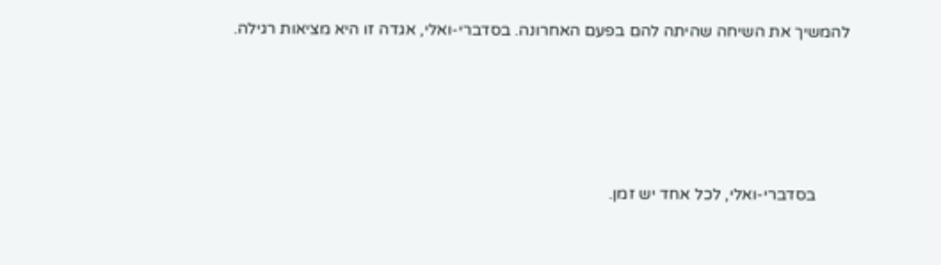להמשיך את השיחה שהיתה להם בפעם האחרונה. בסדברי-ואלי, אגדה זו היא מציאות רגילה.





        בסדברי-ואלי, לכל אחד יש זמן.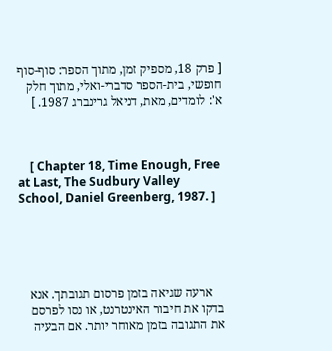[ פרק 18, מספיק זמן, מתוך הספר: סוף-סוף חופשי, בית-הספר סדברי-ואלי, מתוך חלק א': לומדים, מאת, דניאל גרינברג 1987. ]



    [ Chapter 18, Time Enough, Free at Last, The Sudbury Valley School, Daniel Greenberg, 1987. ]





    ארעה שגיאה בזמן פרסום תגובתך. אנא בדקו את חיבור האינטרנט, או נסו לפרסם את התגובה בזמן מאוחר יותר. אם הבעיה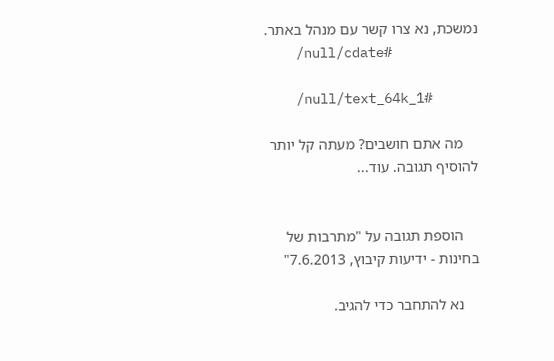נמשכת, נא צרו קשר עם מנהל באתר.
    /null/cdate#

    /null/text_64k_1#

    מה אתם חושבים? מעתה קל יותר להוסיף תגובה. עוד...


    הוספת תגובה על "מתרבות של בחינות - ידיעות קיבוץ, 7.6.2013"

    נא להתחבר כדי להגיב.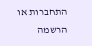התחברות או הרשמה